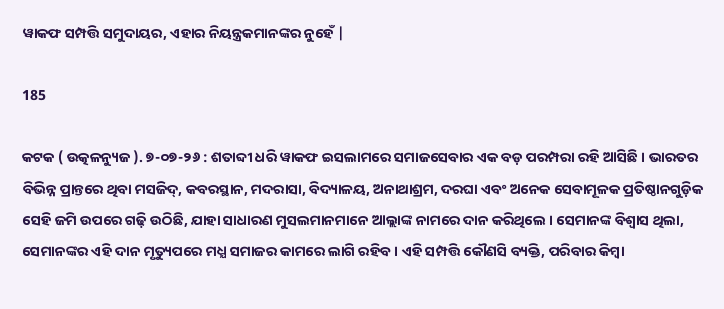ୱାକଫ ସମ୍ପତ୍ତି ସମୁଦାୟର, ଏହାର ନିୟନ୍ତ୍ରକମାନଙ୍କର ନୁହେଁ |

185

କଟକ ( ଉତ୍କଳନ୍ୟୁଜ ). ୭-୦୭-୨୬ : ଶତାବ୍ଦୀ ଧରି ୱାକଫ ଇସଲାମରେ ସମାଜସେବାର ଏକ ବଡ଼ ପରମ୍ପରା ରହି ଆସିଛି । ଭାରତର ବିଭିନ୍ନ ପ୍ରାନ୍ତରେ ଥିବା ମସଜିଦ୍, କବରସ୍ଥାନ, ମଦରାସା, ବିଦ୍ୟାଳୟ, ଅନାଥାଶ୍ରମ, ଦରଘା ଏବଂ ଅନେକ ସେବାମୂଳକ ପ୍ରତିଷ୍ଠାନଗୁଡ଼ିକ ସେହି ଜମି ଉପରେ ଗଢ଼ି ଉଠିଛି, ଯାହା ସାଧାରଣ ମୁସଲମାନମାନେ ଆଲ୍ଲାଙ୍କ ନାମରେ ଦାନ କରିଥିଲେ । ସେମାନଙ୍କ ବିଶ୍ଵାସ ଥିଲା, ସେମାନଙ୍କର ଏହି ଦାନ ମୃତ୍ୟୁପରେ ମଧ୍ଯ ସମାଜର କାମରେ ଲାଗି ରହିବ । ଏହି ସମ୍ପତ୍ତି କୌଣସି ବ୍ୟକ୍ତି, ପରିବାର କିମ୍ବା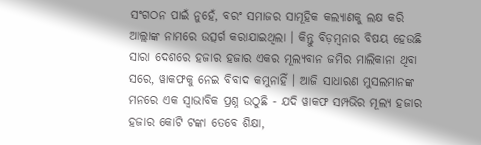ସଂଗଠନ ପାଇଁ ନୁହେଁ, ବରଂ ସମାଜର ସାମୂହିକ କଲ୍ୟାଣକୁ ଲକ୍ଷ କରି ଆଲ୍ଲାଙ୍କ ନାମରେ ଉତ୍ସର୍ଗ କରାଯାଇଥିଲା । କିନ୍ତୁ ବିଡ଼ମ୍ବନାର ବିଷୟ ହେଉଛି ସାରା ଦେଶରେ ହଜାର ହଜାର ଏକର ମୂଲ୍ୟବାନ ଜମିର ମାଲିକାନା ଥିବା ସରେ, ୱାକଫକୁ ନେଇ ବିବାଦ କମୁନାହିଁ । ଆଜି ସାଧାରଣ ମୁସଲମାନଙ୍କ ମନରେ ଏକ ସ୍ବାଭାବିକ ପ୍ରଶ୍ନ ଉଠୁଛି - ଯଦି ୱାକଫ ସମ୍ପଭିର ମୂଲ୍ୟ ହଜାର ହଜାର କୋଟି ଟଙ୍କା ତେବେ ଶିକ୍ଷା,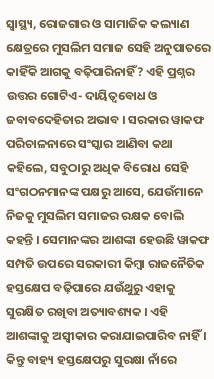ସ୍ବାସ୍ଥ୍ୟ, ରୋଜଗାର ଓ ସାମାଜିକ କଲ୍ୟାଣ କ୍ଷେତ୍ରରେ ମୁସଲିମ ସମାଜ ସେହି ଅନୁପାତରେ କାହିଁକି ଆଗକୁ ବଢ଼ିପାରିନାହିଁ? ଏହି ପ୍ରଶ୍ନର ଉତ୍ତର ଗୋଟିଏ- ଦାୟିତ୍ବବୋଧ ଓ ଜବାବଦେହିତାର ଅଭାବ । ସରକାର ୱାକଫ ପରିଚାଳନାରେ ସଂସ୍କାର ଆଣିବା କଥା କହିଲେ, ସବୁଠାରୁ ଅଧିକ ବିରୋଧ ସେହି ସଂଗଠନମାନଙ୍କ ପକ୍ଷରୁ ଆସେ, ଯେଉଁମାନେ ନିଜକୁ ମୁସଲିମ ସମାଜର ରକ୍ଷକ ବୋଲି କହନ୍ତି । ସେମାନଙ୍କର ଆଶଙ୍କା ହେଉଛି ୱାକଫ ସମ୍ପତି ଉପରେ ସରକାରୀ କିମ୍ବା ରାଜନୈତିକ ହସ୍ତକ୍ଷେପ ବଢ଼ିପାରେ ଯଉଁଥୁରୁ ଏହାକୁ ସୁରକ୍ଷିତ ରଖିବା ଅତ୍ୟାବଶ୍ୟକ । ଏହି ଆଶଙ୍କାକୁ ଅସ୍ୱୀକାର କରାଯାଇପାରିବ ନାହିଁ । କିନ୍ତୁ ବାହ୍ୟ ହସ୍ତକ୍ଷେପରୁ ସୁରକ୍ଷା ନାଁରେ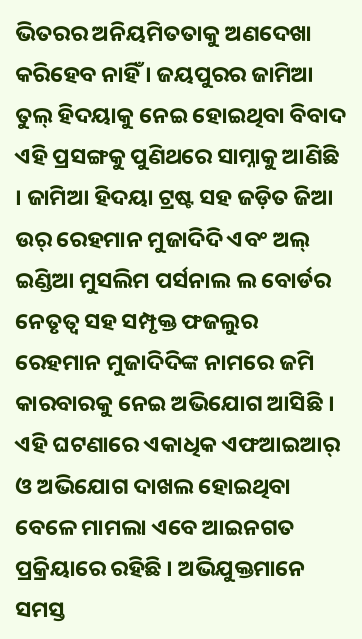ଭିତରର ଅନିୟମିତତାକୁ ଅଣଦେଖା କରିହେବ ନାହିଁ । ଜୟପୁରର ଜାମିଆ ତୁଲ୍ ହିଦୟାକୁ ନେଇ ହୋଇଥିବା ବିବାଦ ଏହି ପ୍ରସଙ୍ଗକୁ ପୁଣିଥରେ ସାମ୍ନାକୁ ଆଣିଛି । ଜାମିଆ ହିଦୟା ଟ୍ରଷ୍ଟ ସହ ଜଡ଼ିତ ଜିଆ ଉର୍ ରେହମାନ ମୁଜାଦିଦି ଏବଂ ଅଲ୍ ଇଣ୍ଡିଆ ମୁସଲିମ ପର୍ସନାଲ ଲ ବୋର୍ଡର ନେତୃତ୍ବ ସହ ସମ୍ପୃକ୍ତ ଫଜଲୁର ରେହମାନ ମୁଜାଦିଦିଙ୍କ ନାମରେ ଜମି କାରବାରକୁ ନେଇ ଅଭିଯୋଗ ଆସିଛି । ଏହି ଘଟଣାରେ ଏକାଧିକ ଏଫଆଇଆର୍ ଓ ଅଭିଯୋଗ ଦାଖଲ ହୋଇଥିବା ବେଳେ ମାମଲା ଏବେ ଆଇନଗତ ପ୍ରକ୍ରିୟାରେ ରହିଛି । ଅଭିଯୁକ୍ତମାନେ ସମସ୍ତ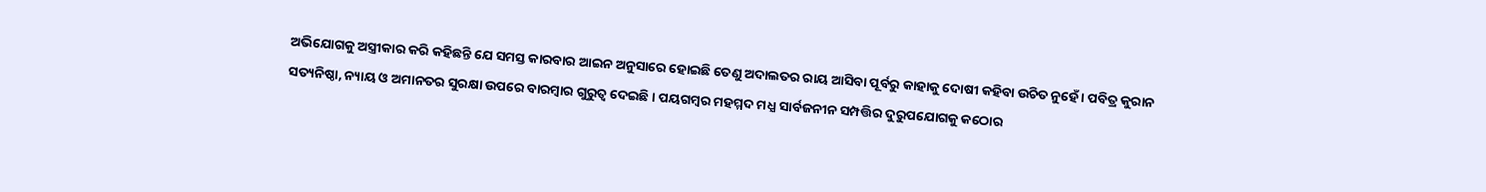ଅଭିଯୋଗକୁ ଅସ୍ତ୍ରୀକାର କରି କହିଛନ୍ତି ଯେ ସମସ୍ତ କାରବାର ଆଇନ ଅନୁସାରେ ହୋଇଛି ତେଣୁ ଅଦାଲତର ରାୟ ଆସିବା ପୂର୍ବରୁ କାହାକୁ ଦୋଷୀ କହିବା ଉଚିତ ନୁହେଁ । ପବିତ୍ର କୁରାନ ସତ୍ୟନିଷ୍ଠା, ନ୍ୟାୟ ଓ ଅମାନତର ସୁରକ୍ଷା ଉପରେ ବାରମ୍ବାର ଗୁରୁତ୍ବ ଦେଇଛି । ପୟଗମ୍ବର ମହମ୍ମଦ ମଧ୍ଯ ସାର୍ବଜନୀନ ସମ୍ପତ୍ତିର ଦୁରୁପଯୋଗକୁ କଠୋର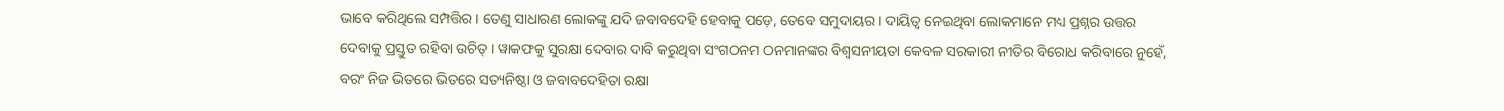ଭାବେ କରିଥିଲେ ସମ୍ପତ୍ତିର । ତେଣୁ ସାଧାରଣ ଲୋକଙ୍କୁ ଯଦି ଜବାବଦେହି ହେବାକୁ ପଡ଼େ, ତେବେ ସମୁଦାୟର । ଦାୟିତ୍ଵ ନେଇଥିବା ଲୋକମାନେ ମଧ୍ୟ ପ୍ରଶ୍ନର ଉତ୍ତର ଦେବାକୁ ପ୍ରସ୍ତୁତ ରହିବା ଉଚିତ୍ । ୱାକଫକୁ ସୁରକ୍ଷା ଦେବାର ଦାବି କରୁଥିବା ସଂଗଠନମ ଠନମାନଙ୍କର ବିଶ୍ଵସନୀୟତା କେବଳ ସରକାରୀ ନୀତିର ବିରୋଧ କରିବାରେ ନୁହେଁ, ବରଂ ନିଜ ଭିତରେ ଭିତରେ ସତ୍ୟନିଷ୍ଠା ଓ ଜବାବଦେହିତା ରକ୍ଷା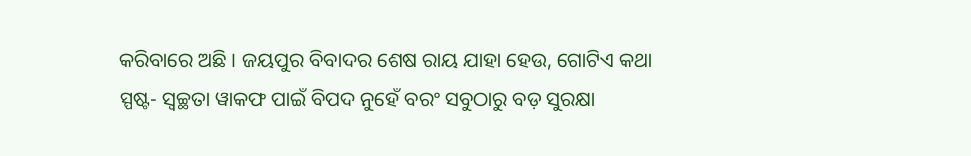କରିବାରେ ଅଛି । ଜୟପୁର ବିବାଦର ଶେଷ ରାୟ ଯାହା ହେଉ, ଗୋଟିଏ କଥା ସ୍ପଷ୍ଟ- ସ୍ବଚ୍ଛତା ୱାକଫ ପାଇଁ ବିପଦ ନୁହେଁ ବରଂ ସବୁଠାରୁ ବଡ଼ ସୁରକ୍ଷା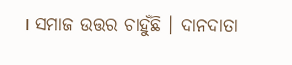। ସମାଜ ଉତ୍ତର ଚାହୁଁଛି । ଦାନଦାତା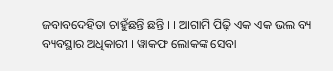ଜବାବଦେହିତା ଚାହୁଁଛନ୍ତି ଛନ୍ତି । । ଆଗାମି ପିଢ଼ି ଏକ ଏକ ଭଲ ବ୍ୟ ବ୍ୟବସ୍ଥାର ଅଧିକାରୀ । ୱାକଫ ଲୋକଙ୍କ ସେବା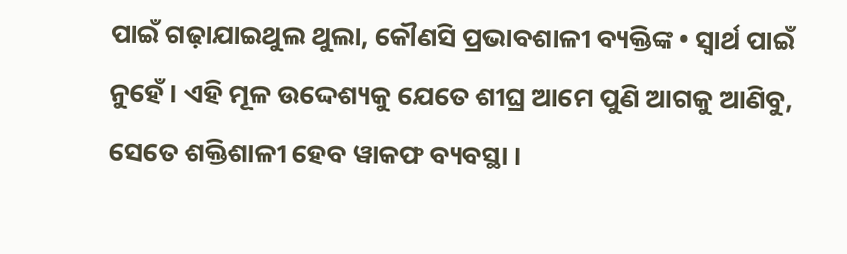ପାଇଁ ଗଢ଼ାଯାଇଥୁଲ ଥୁଲା, କୌଣସି ପ୍ରଭାବଶାଳୀ ବ୍ୟକ୍ତିଙ୍କ • ସ୍ବାର୍ଥ ପାଇଁ ନୁହେଁ । ଏହି ମୂଳ ଉଦ୍ଦେଶ୍ୟକୁ ଯେତେ ଶୀଘ୍ର ଆମେ ପୁଣି ଆଗକୁ ଆଣିବୁ, ସେତେ ଶକ୍ତିଶାଳୀ ହେବ ୱାକଫ ବ୍ୟବସ୍ଥା ।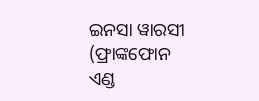ଇନସା ୱାରସୀ (ଫ୍ରାଙ୍କଫୋନ ଏଣ୍ଡ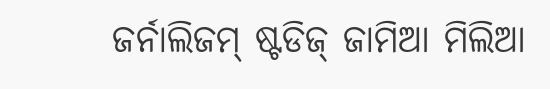ଜର୍ନାଲିଜମ୍ ଷ୍ଟଡିଜ୍ ଜାମିଆ ମିଲିଆ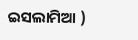ଇସଲାମିଆ )